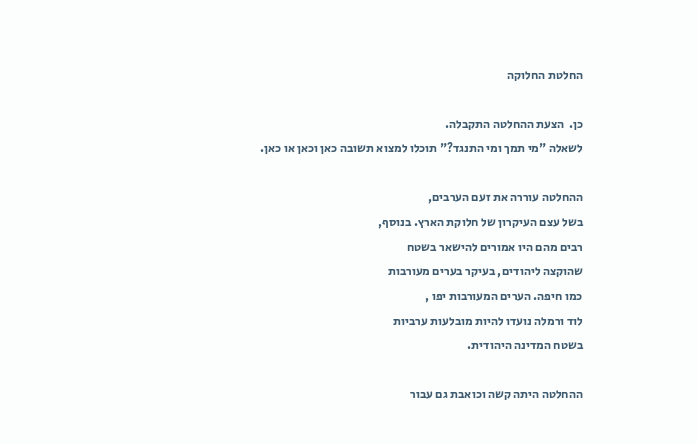החלטת החלוקה

כן.  הצעת ההחלטה התקבלה.
לשאלה "מי תמך ומי התנגד?" תוכלו למצוא תשובה כאן וכאן או כאן.

ההחלטה עוררה את זעם הערבים,
בשל עצם העיקרון של חלוקת הארץ. בנוסף,
רבים מהם היו אמורים להישאר בשטח
שהוקצה ליהודים, בעיקר בערים מעורבות
כמו חיפה. הערים המעורבות יפו ,
לוד ורמלה נועדו להיות מובלעות ערביות
בשטח המדינה היהודית.

ההחלטה היתה קשה וכואבת גם עבור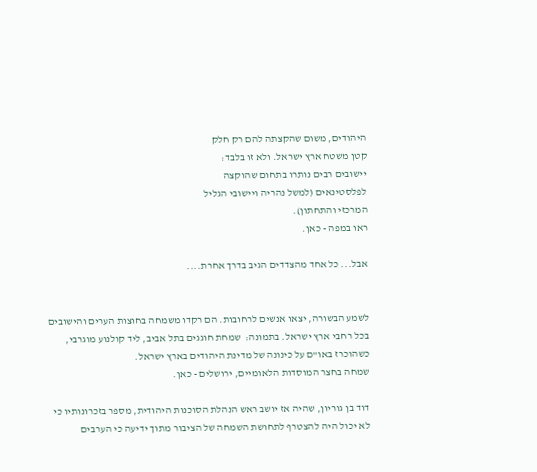היהודים, משום שהקצתה להם רק חלק
קטן משטח ארץ ישראל. ולא זו בלבד:
יישובים רבים נותרו בתחום שהוקצה
לפלסטינאים (למשל נהריה ויישובי הגליל
המרכזי והתחתון).
ראו במפה - כאן.

אבל... כל אחד מהצדדים הגיב בדרך אחרת....


לשמע הבשורה, יצאו אנשים לרחובות. הם רקדו משמחה בחוצות הערים והישובים
בכל רחבי ארץ ישראל. בתמונה:  שמחת חוגגים בתל אביב, ליד קולנוע מוגרבי,
כשהוכרז באו"ם על כינונה של מדינת היהודים בארץ ישראל.
שמחה בחצר המוסדות הלאומיים, ירושלים - כאן.

דוד בן גוריון, שהיה אז יושב ראש הנהלת הסוכנות היהודית, מספר בזכרונותיו כי
לא יכול היה להצטרף לתחושת השמחה של הציבור מתוך ידיעה כי הערבים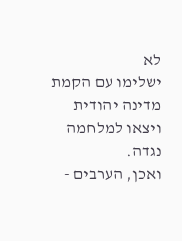לא
ישלימו עם הקמת מדינה יהודית ויצאו למלחמה נגדה.
ואכן, הערבים -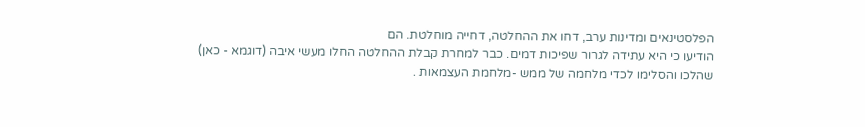הפלסטינאים ומדינות ערב, דחו את ההחלטה, דחייה מוחלטת. הם
הודיעו כי היא עתידה לגרור שפיכות דמים. כבר למחרת קבלת ההחלטה החלו מעשי איבה (דוגמא - כאן) שהלכו והסלימו לכדי מלחמה של ממש -מלחמת העצמאות .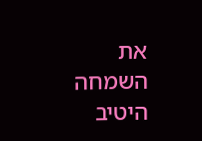את השמחה היטיב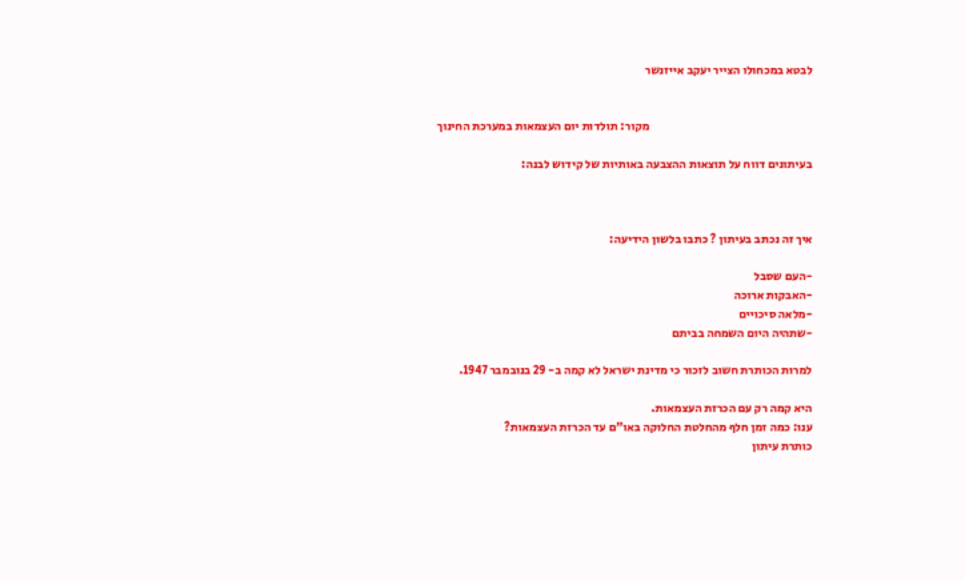לבטא במכחולו הצייר יעקב אייזנשר


                                                                    מקור: תולדות יום העצמאות במערכת החינוך

בעיתונים דווח על תוצאות ההצבעה באותיות של קידוש לבנה:



איך זה נכתב בעיתון ? כתבו בלשון הידיעה:

-העם שסבל
-האבקות ארוכה
-מלאה סיכויים
-שתהיה היום השמחה בביתם

למרות הכותרת חשוב לזכור כי מדינת ישראל לא קמה ב- 29 בנובמבר 1947.

היא קמה רק עם הכרזת העצמאות.
ענו: כמה זמן חלף מהחלטת החלוקה באו"ם עד הכרזת העצמאות?
כותרת עיתון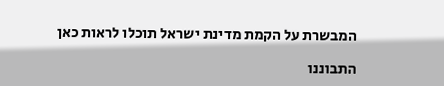המבשרת על הקמת מדינת ישראל תוכלו לראות כאן

התבוננו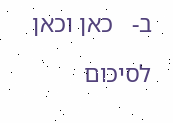ב-   כאן וכאן

לסיכום